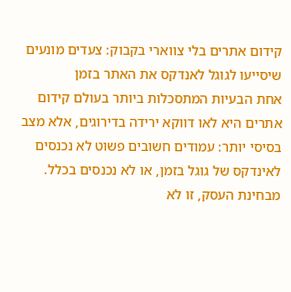קידום אתרים בלי צווארי בקבוק: צעדים מונעים שיסייעו לגוגל לאנדקס את האתר בזמן
אחת הבעיות המתסכלות ביותר בעולם קידום אתרים היא לאו דווקא ירידה בדירוגים, אלא מצב בסיסי יותר: עמודים חשובים פשוט לא נכנסים לאינדקס של גוגל בזמן, או לא נכנסים בכלל. מבחינת העסק, זו לא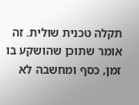תקלה טכנית שולית. זה אומר שתוכן שהושקע בו זמן, כסף ומחשבה לא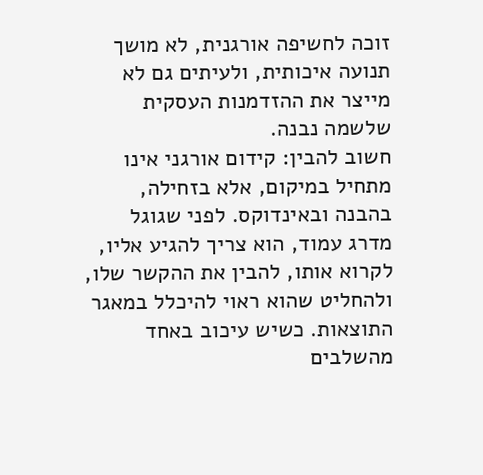זוכה לחשיפה אורגנית, לא מושך תנועה איכותית, ולעיתים גם לא מייצר את ההזדמנות העסקית שלשמה נבנה.
חשוב להבין: קידום אורגני אינו מתחיל במיקום, אלא בזחילה, בהבנה ובאינדוקס. לפני שגוגל מדרג עמוד, הוא צריך להגיע אליו, לקרוא אותו, להבין את ההקשר שלו, ולהחליט שהוא ראוי להיכלל במאגר התוצאות. כשיש עיכוב באחד מהשלבים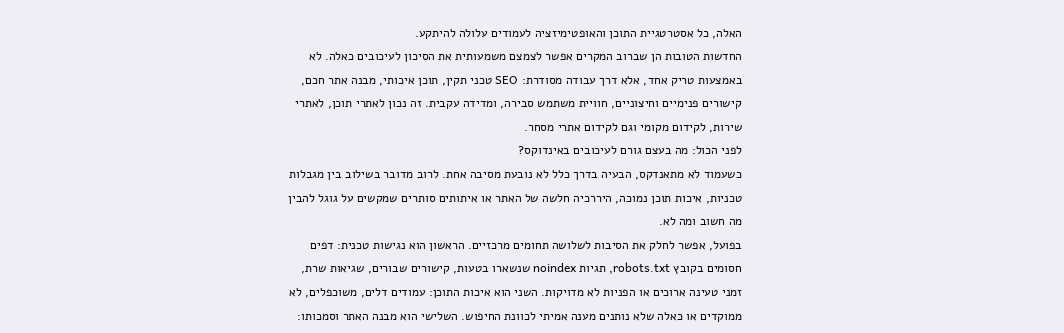האלה, כל אסטרטגיית התוכן והאופטימיזציה לעמודים עלולה להיתקע.
החדשות הטובות הן שברוב המקרים אפשר לצמצם משמעותית את הסיכון לעיכובים כאלה. לא באמצעות טריק אחד, אלא דרך עבודה מסודרת: SEO טכני תקין, תוכן איכותי, מבנה אתר חכם, קישורים פנימיים וחיצוניים, חוויית משתמש סבירה, ומדידה עקבית. זה נכון לאתרי תוכן, לאתרי שירות, לקידום מקומי וגם לקידום אתרי מסחר.
לפני הכול: מה בעצם גורם לעיכובים באינדוקס?
כשעמוד לא מתאנדקס, הבעיה בדרך כלל לא נובעת מסיבה אחת. לרוב מדובר בשילוב בין מגבלות טכניות, איכות תוכן נמוכה, היררכיה חלשה של האתר או איתותים סותרים שמקשים על גוגל להבין מה חשוב ומה לא.
בפועל, אפשר לחלק את הסיבות לשלושה תחומים מרכזיים. הראשון הוא נגישות טכנית: דפים חסומים בקובץ robots.txt, תגיות noindex שנשארו בטעות, קישורים שבורים, שגיאות שרת, זמני טעינה ארוכים או הפניות לא מדויקות. השני הוא איכות התוכן: עמודים דלים, משוכפלים, לא ממוקדים או כאלה שלא נותנים מענה אמיתי לכוונת החיפוש. השלישי הוא מבנה האתר וסמכותו: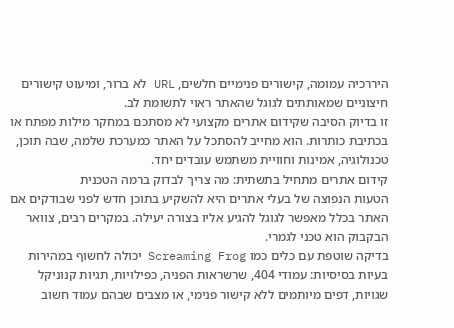היררכיה עמומה, קישורים פנימיים חלשים, URL לא ברור, ומיעוט קישורים חיצוניים שמאותתים לגוגל שהאתר ראוי לתשומת לב.
זו בדיוק הסיבה שקידום אתרים מקצועי לא מסתכם במחקר מילות מפתח או בכתיבת כותרות. הוא מחייב להסתכל על האתר כמערכת שלמה, שבה תוכן, טכנולוגיה, אמינות וחוויית משתמש עובדים יחד.
קידום אתרים מתחיל בתשתית: מה צריך לבדוק ברמה הטכנית
הטעות הנפוצה של בעלי אתרים היא להשקיע בתוכן חדש לפני שבודקים אם האתר בכלל מאפשר לגוגל להגיע אליו בצורה יעילה. במקרים רבים, צוואר הבקבוק הוא טכני לגמרי.
בדיקה שוטפת עם כלים כמו Screaming Frog יכולה לחשוף במהירות בעיות בסיסיות: עמודי 404, שרשראות הפניה, כפילויות, תגיות קנוניקל שגויות, דפים מיותמים ללא קישור פנימי, או מצבים שבהם עמוד חשוב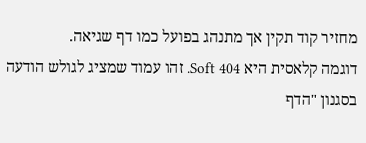מחזיר קוד תקין אך מתנהג בפועל כמו דף שגיאה.
דוגמה קלאסית היא Soft 404. זהו עמוד שמציג לגולש הודעה בסגנון "הדף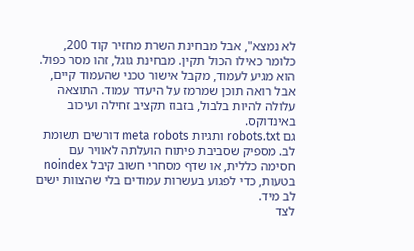לא נמצא", אבל מבחינת השרת מחזיר קוד 200, כלומר כאילו הכול תקין. מבחינת גוגל, זהו מסר כפול. הוא מגיע לעמוד, מקבל אישור טכני שהעמוד קיים, אבל רואה תוכן שמרמז על היעדר עמוד. התוצאה עלולה להיות בלבול, בזבוז תקציב זחילה ועיכוב באינדוקס.
גם robots.txt ותגיות meta robots דורשים תשומת לב. מספיק שסביבת פיתוח הועלתה לאוויר עם חסימה כללית, או שדף מסחרי חשוב קיבל noindex בטעות, כדי לפגוע בעשרות עמודים בלי שהצוות ישים לב מיד.
לצד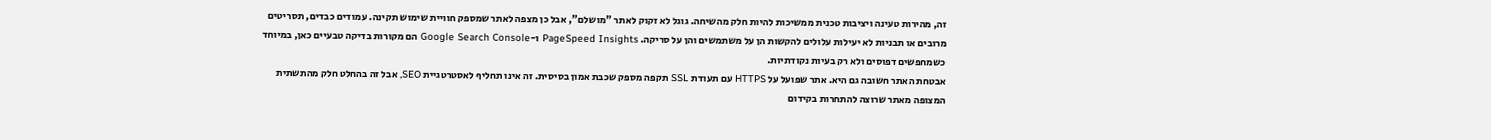זה, מהירות טעינה ויציבות טכנית ממשיכות להיות חלק מהשיחה. גוגל לא זקוק לאתר "מושלם", אבל כן מצפה לאתר שמספק חוויית שימוש תקינה. עמודים כבדים, תסריטים מרובים או תבניות לא יעילות עלולים להקשות הן על משתמשים והן על סריקה. PageSpeed Insights ו-Google Search Console הם מקורות בדיקה טבעיים כאן, במיוחד כשמחפשים דפוסים ולא רק בעיות נקודתיות.
אבטחת האתר חשובה גם היא. אתר שפועל על HTTPS עם תעודת SSL תקפה מספק שכבת אמון בסיסית. זה אינו תחליף לאסטרטגיית SEO, אבל זה בהחלט חלק מהתשתית המצופה מאתר שרוצה להתחרות בקידום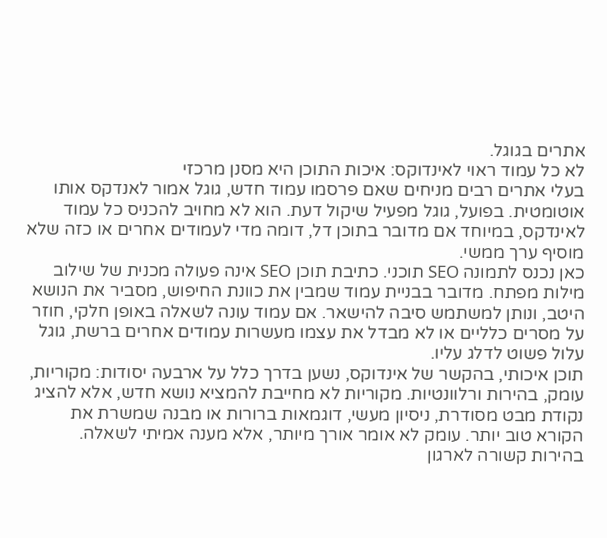אתרים בגוגל.
לא כל עמוד ראוי לאינדוקס: איכות התוכן היא מסנן מרכזי
בעלי אתרים רבים מניחים שאם פרסמו עמוד חדש, גוגל אמור לאנדקס אותו אוטומטית. בפועל, גוגל מפעיל שיקול דעת. הוא לא מחויב להכניס כל עמוד לאינדקס, במיוחד אם מדובר בתוכן דל, דומה מדי לעמודים אחרים או כזה שלא מוסיף ערך ממשי.
כאן נכנס לתמונה SEO תוכני. כתיבת תוכן SEO אינה פעולה מכנית של שילוב מילות מפתח. מדובר בבניית עמוד שמבין את כוונת החיפוש, מסביר את הנושא היטב, ונותן למשתמש סיבה להישאר. אם עמוד עונה לשאלה באופן חלקי, חוזר על מסרים כלליים או לא מבדל את עצמו מעשרות עמודים אחרים ברשת, גוגל עלול פשוט לדלג עליו.
תוכן איכותי, בהקשר של אינדוקס, נשען בדרך כלל על ארבעה יסודות: מקוריות, עומק, בהירות ורלוונטיות. מקוריות לא מחייבת להמציא נושא חדש, אלא להציג נקודת מבט מסודרת, ניסיון מעשי, דוגמאות ברורות או מבנה שמשרת את הקורא טוב יותר. עומק לא אומר אורך מיותר, אלא מענה אמיתי לשאלה. בהירות קשורה לארגון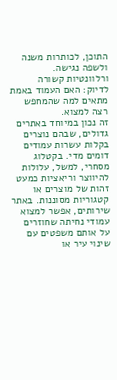התוכן, לכותרות משנה ולשפה נגישה. ורלוונטיות קשורה לדיוק: האם העמוד באמת מתאים למה שהמחפש רצה למצוא.
זה נכון במיוחד באתרים גדולים, שבהם נוצרים בקלות עשרות עמודים דומים מדי. בקטלוג מסחרי, למשל, עלולות להיווצר וריאציות כמעט זהות של מוצרים או קטגוריות מסוננות. באתר שירותים, אפשר למצוא עמודי נחיתה שחוזרים על אותם משפטים עם שינוי עיר או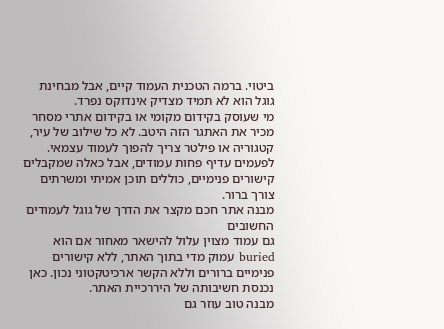ביטוי. ברמה הטכנית העמוד קיים, אבל מבחינת גוגל הוא לא תמיד מצדיק אינדוקס נפרד.
מי שעוסק בקידום מקומי או בקידום אתרי מסחר מכיר את האתגר הזה היטב. לא כל שילוב של עיר, קטגוריה או פילטר צריך להפוך לעמוד עצמאי. לפעמים עדיף פחות עמודים, אבל כאלה שמקבלים קישורים פנימיים, כוללים תוכן אמיתי ומשרתים צורך ברור.
מבנה אתר חכם מקצר את הדרך של גוגל לעמודים החשובים
גם עמוד מצוין עלול להישאר מאחור אם הוא buried עמוק מדי בתוך האתר, ללא קישורים פנימיים ברורים וללא הקשר ארכיטקטוני נכון. כאן נכנסת חשיבותה של היררכיית האתר.
מבנה טוב עוזר גם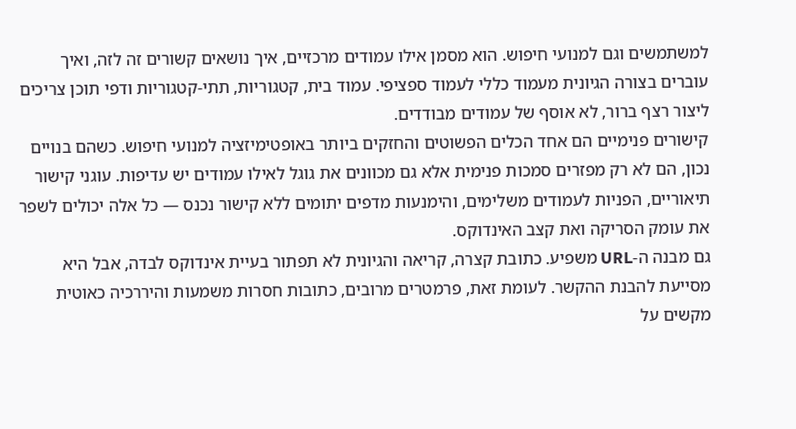למשתמשים וגם למנועי חיפוש. הוא מסמן אילו עמודים מרכזיים, איך נושאים קשורים זה לזה, ואיך עוברים בצורה הגיונית מעמוד כללי לעמוד ספציפי. עמוד בית, קטגוריות, תתי-קטגוריות ודפי תוכן צריכים ליצור רצף ברור, לא אוסף של עמודים מבודדים.
קישורים פנימיים הם אחד הכלים הפשוטים והחזקים ביותר באופטימיזציה למנועי חיפוש. כשהם בנויים נכון, הם לא רק מפזרים סמכות פנימית אלא גם מכוונים את גוגל לאילו עמודים יש עדיפות. עוגני קישור תיאוריים, הפניות לעמודים משלימים, והימנעות מדפים יתומים ללא קישור נכנס — כל אלה יכולים לשפר את עומק הסריקה ואת קצב האינדוקס.
גם מבנה ה-URL משפיע. כתובת קצרה, קריאה והגיונית לא תפתור בעיית אינדוקס לבדה, אבל היא מסייעת להבנת ההקשר. לעומת זאת, פרמטרים מרובים, כתובות חסרות משמעות והיררכיה כאוטית מקשים על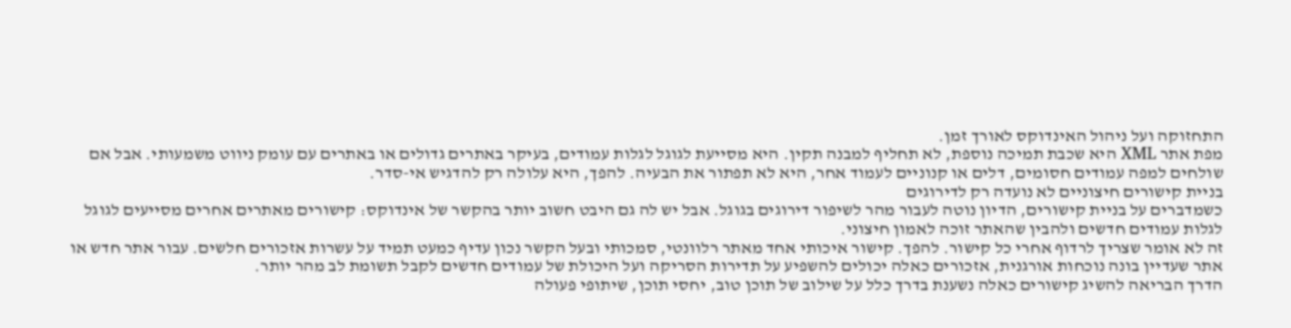התחזוקה ועל ניהול האינדוקס לאורך זמן.
מפת אתר XML היא שכבת תמיכה נוספת, לא תחליף למבנה תקין. היא מסייעת לגוגל לגלות עמודים, בעיקר באתרים גדולים או באתרים עם עומק ניווט משמעותי. אבל אם שולחים למפה עמודים חסומים, דלים או קנוניים לעמוד אחר, היא לא תפתור את הבעיה. להפך, היא עלולה רק להדגיש אי-סדר.
בניית קישורים חיצוניים לא נועדה רק לדירוגים
כשמדברים על בניית קישורים, הדיון נוטה לעבור מהר לשיפור דירוגים בגוגל. אבל יש לה גם היבט חשוב יותר בהקשר של אינדוקס: קישורים מאתרים אחרים מסייעים לגוגל לגלות עמודים חדשים ולהבין שהאתר זוכה לאמון חיצוני.
זה לא אומר שצריך לרדוף אחרי כל קישור. להפך. קישור איכותי אחד מאתר רלוונטי, סמכותי ובעל הקשר נכון עדיף כמעט תמיד על עשרות אזכורים חלשים. עבור אתר חדש או אתר שעדיין בונה נוכחות אורגנית, אזכורים כאלה יכולים להשפיע על תדירות הסריקה ועל היכולת של עמודים חדשים לקבל תשומת לב מהר יותר.
הדרך הבריאה להשיג קישורים כאלה נשענת בדרך כלל על שילוב של תוכן טוב, יחסי תוכן, שיתופי פעולה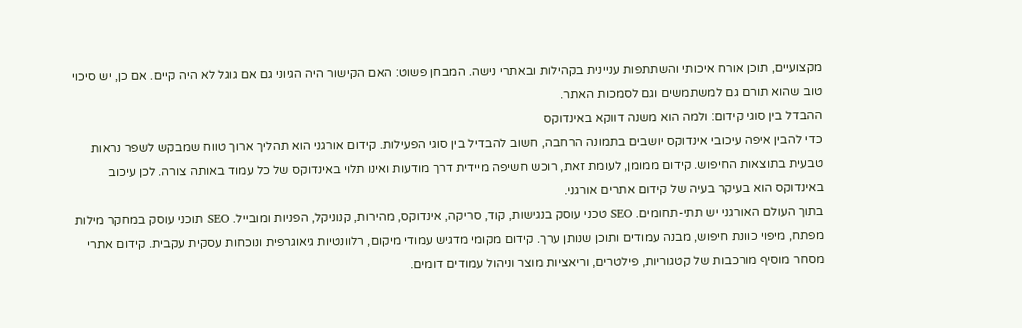מקצועיים, תוכן אורח איכותי והשתתפות עניינית בקהילות ובאתרי נישה. המבחן פשוט: האם הקישור היה הגיוני גם אם גוגל לא היה קיים. אם כן, יש סיכוי טוב שהוא תורם גם למשתמשים וגם לסמכות האתר.
ההבדל בין סוגי קידום: ולמה הוא משנה דווקא באינדוקס
כדי להבין איפה עיכובי אינדוקס יושבים בתמונה הרחבה, חשוב להבדיל בין סוגי הפעילות. קידום אורגני הוא תהליך ארוך טווח שמבקש לשפר נראות טבעית בתוצאות החיפוש. קידום ממומן, לעומת זאת, רוכש חשיפה מיידית דרך מודעות ואינו תלוי באינדוקס של כל עמוד באותה צורה. לכן עיכוב באינדוקס הוא בעיקר בעיה של קידום אתרים אורגני.
בתוך העולם האורגני יש תתי-תחומים. SEO טכני עוסק בנגישות, קוד, סריקה, אינדוקס, מהירות, קנוניקל, הפניות ומובייל. SEO תוכני עוסק במחקר מילות מפתח, מיפוי כוונת חיפוש, מבנה עמודים ותוכן שנותן ערך. קידום מקומי מדגיש עמודי מיקום, רלוונטיות גיאוגרפית ונוכחות עסקית עקבית. קידום אתרי מסחר מוסיף מורכבות של קטגוריות, פילטרים, וריאציות מוצר וניהול עמודים דומים.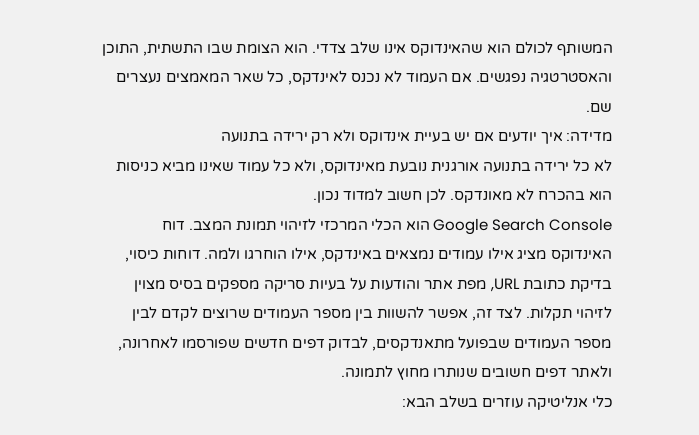המשותף לכולם הוא שהאינדוקס אינו שלב צדדי. הוא הצומת שבו התשתית, התוכן והאסטרטגיה נפגשים. אם העמוד לא נכנס לאינדקס, כל שאר המאמצים נעצרים שם.
מדידה: איך יודעים אם יש בעיית אינדוקס ולא רק ירידה בתנועה
לא כל ירידה בתנועה אורגנית נובעת מאינדוקס, ולא כל עמוד שאינו מביא כניסות הוא בהכרח לא מאונדקס. לכן חשוב למדוד נכון.
Google Search Console הוא הכלי המרכזי לזיהוי תמונת המצב. דוח האינדוקס מציג אילו עמודים נמצאים באינדקס, אילו הוחרגו ולמה. דוחות כיסוי, בדיקת כתובת URL, מפת אתר והודעות על בעיות סריקה מספקים בסיס מצוין לזיהוי תקלות. לצד זה, אפשר להשוות בין מספר העמודים שרוצים לקדם לבין מספר העמודים שבפועל מתאנדקסים, לבדוק דפים חדשים שפורסמו לאחרונה, ולאתר דפים חשובים שנותרו מחוץ לתמונה.
כלי אנליטיקה עוזרים בשלב הבא: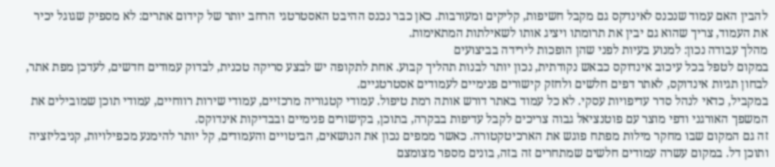להבין האם עמוד שנכנס לאינדקס גם מקבל חשיפות, קליקים ומעורבות. כאן כבר נכנס ההיבט האסטרטגי הרחב יותר של קידום אתרים: לא מספיק שגוגל יכיר את העמוד, צריך שהוא גם יבין את תרומתו ויציג אותו לשאילתות המתאימות.
מהלך עבודה נכון: למנוע בעיות לפני שהן הופכות לירידה בביצועים
במקום לטפל בכל עיכוב אינדוקס כבאש נקודתית, נכון יותר לבנות תהליך קבוע. אחת לתקופה יש לבצע סריקה טכנית, לבדוק עמודים חדשים, לעדכן מפת אתר, לבחון תגיות אינדוקס, לאתר דפים חלשים ולחזק קישורים פנימיים לעמודים אסטרטגיים.
במקביל, כדאי לנהל סדר עדיפויות עסקי. לא כל עמוד באתר דורש אותה רמת טיפול. עמודי קטגוריה מרכזיים, עמודי שירות רווחיים, עמודי תוכן שמובילים את המשפך האורגני ודפי מוצר עם פוטנציאל גבוה צריכים לקבל עדיפות בבקרה, בתוכן, בקישורים פנימיים ובבדיקות אינדוקס.
זה גם המקום שבו מחקר מילות מפתח פוגש את הארכיטקטורה. כאשר ממפים נכון את הנושאים, הביטויים והעמודים, קל יותר להימנע מכפילויות, קניבליזציה ותוכן דל. במקום עשרה עמודים חלשים שמתחרים זה בזה, בונים מספר מצומצם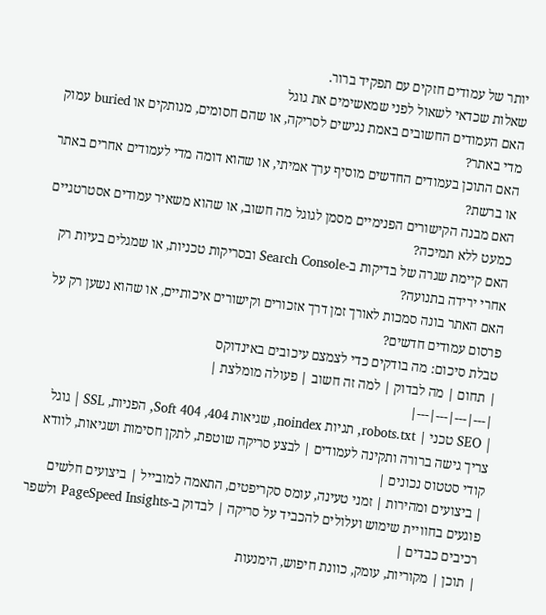יותר של עמודים חזקים עם תפקיד ברור.
שאלות שכדאי לשאול לפני שמאשימים את גוגל
האם העמודים החשובים באמת נגישים לסריקה, או שהם חסומים, מנותקים או buried עמוק מדי באתר?
האם התוכן בעמודים החדשים מוסיף ערך אמיתי, או שהוא דומה מדי לעמודים אחרים באתר או ברשת?
האם מבנה הקישורים הפנימיים מסמן לגוגל מה חשוב, או שהוא משאיר עמודים אסטרטגיים כמעט ללא תמיכה?
האם קיימת שגרה של בדיקות ב-Search Console ובסריקות טכניות, או שמגלים בעיות רק אחרי ירידה בתנועה?
האם האתר בונה סמכות לאורך זמן דרך אזכורים וקישורים איכותיים, או שהוא נשען רק על פרסום עמודים חדשים?
טבלת סיכום: מה בודקים כדי לצמצם עיכובים באינדוקס
| תחום | מה לבדוק | למה זה חשוב | פעולה מומלצת |
|---|---|---|---|
| SEO טכני | robots.txt, תגיות noindex, שגיאות 404, Soft 404, הפניות, SSL | גוגל צריך גישה ברורה ותקינה לעמודים | לבצע סריקה שוטפת, לתקן חסימות ושגיאות, לוודא קודי סטטוס נכונים |
| ביצועים ומהירות | זמני טעינה, עומס סקריפטים, התאמה למובייל | ביצועים חלשים פוגעים בחוויית שימוש ועלולים להכביד על סריקה | לבדוק ב-PageSpeed Insights ולשפר רכיבים כבדים |
| תוכן | מקוריות, עומק, כוונת חיפוש, הימנעות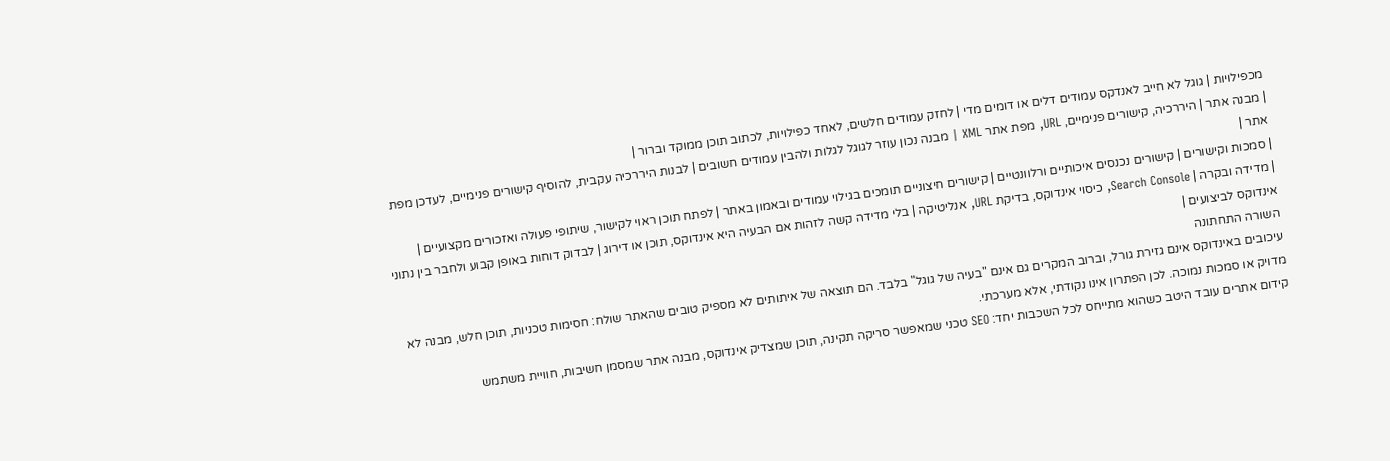מכפילויות | גוגל לא חייב לאנדקס עמודים דלים או דומים מדי | לחזק עמודים חלשים, לאחד כפילויות, לכתוב תוכן ממוקד וברור |
| מבנה אתר | היררכיה, קישורים פנימיים, URL, מפת אתר XML | מבנה נכון עוזר לגוגל לגלות ולהבין עמודים חשובים | לבנות היררכיה עקבית, להוסיף קישורים פנימיים, לעדכן מפת אתר |
| סמכות וקישורים | קישורים נכנסים איכותיים ורלוונטיים | קישורים חיצוניים תומכים בגילוי עמודים ובאמון באתר | לפתח תוכן ראוי לקישור, שיתופי פעולה ואזכורים מקצועיים |
| מדידה ובקרה | Search Console, כיסוי אינדוקס, בדיקת URL, אנליטיקה | בלי מדידה קשה לזהות אם הבעיה היא אינדוקס, תוכן או דירוג | לבדוק דוחות באופן קבוע ולחבר בין נתוני אינדוקס לביצועים |
השורה התחתונה
עיכובים באינדוקס אינם גזירת גורל, וברוב המקרים גם אינם "בעיה של גוגל" בלבד. הם תוצאה של איתותים לא מספיק טובים שהאתר שולח: חסימות טכניות, תוכן חלש, מבנה לא מדויק או סמכות נמוכה. לכן הפתרון אינו נקודתי, אלא מערכתי.
קידום אתרים עובד היטב כשהוא מתייחס לכל השכבות יחד: SEO טכני שמאפשר סריקה תקינה, תוכן שמצדיק אינדוקס, מבנה אתר שמסמן חשיבות, חוויית משתמש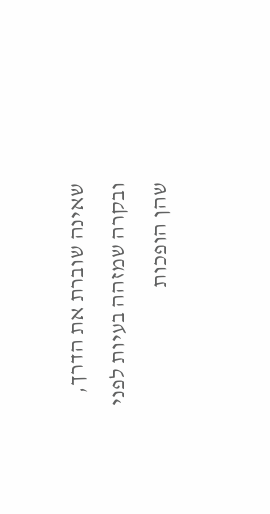שאינה שוברת את הדרך, ובקרה שמזהה בעיות לפני שהן הופכות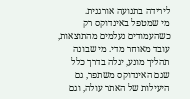לירידה בתנועה אורגנית.
מי שמטפל באינדוקס רק כשהעמודים נעלמים מהתוצאות, עובד מאוחר מדי. מי שבונה תהליך מונע, יגלה בדרך כלל שגם האינדוקס משתפר, גם היעילות של האתר עולה, וגם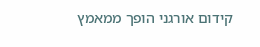קידום אורגני הופך ממאמץ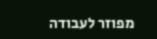מפוזר לעבודה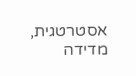אסטרטגית, מדידה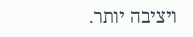ויציבה יותר.